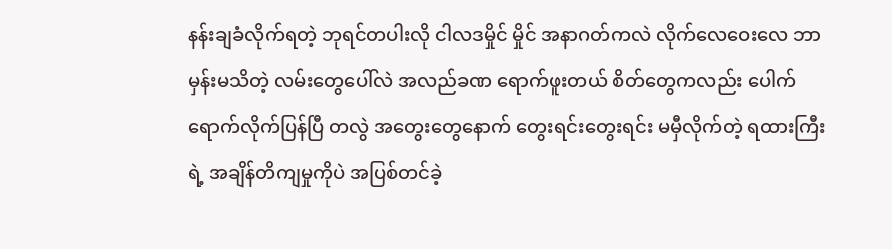နန်းချခံလိုက်ရတဲ့ ဘုရင်တပါးလို ငါလဒမှိုင် မှိုင် အနာဂတ်ကလဲ လိုက်လေဝေးလေ ဘာမှန်းမသိတဲ့ လမ်းတွေပေါ်လဲ အလည်ခဏ ရောက်ဖူးတယ် စိတ်တွေကလည်း ပေါက်ရောက်လိုက်ပြန်ပြီ တလွဲ အတွေးတွေနောက် တွေးရင်းတွေးရင်း မမှီလိုက်တဲ့ ရထားကြီးရဲ့ အချိန်တိကျမှုကိုပဲ အပြစ်တင်ခဲ့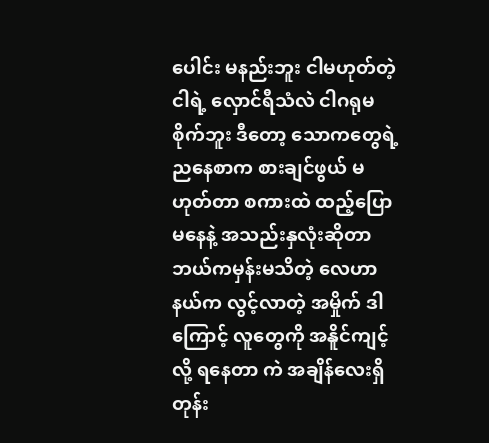ပေါင်း မနည်းဘူး ငါမဟုတ်တဲ့ငါရဲ့ လှောင်ရီသံလဲ ငါဂရုမစိုက်ဘူး ဒီတော့ သောကတွေရဲ့ ညနေစာက စားချင်ဖွယ် မဟုတ်တာ စကားထဲ ထည့်ပြောမနေနဲ့ အသည်းနှလုံးဆိုတာ ဘယ်ကမှန်းမသိတဲ့ လေဟာနယ်က လွင့်လာတဲ့ အမှိုက် ဒါကြောင့် လူတွေကို အနိူင်ကျင့်လို့ ရနေတာ ကဲ အချိန်လေးရှိတုန်း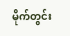မိုက်တွင်း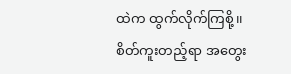ထဲက ထွက်လိုက်ကြစို့၊၊
စိတ်ကူးတည့်ရာ အတွေး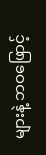များနဲ့ ဘဝဖြောင့်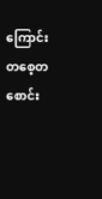ကြောင်း တစေ့တစောင်း